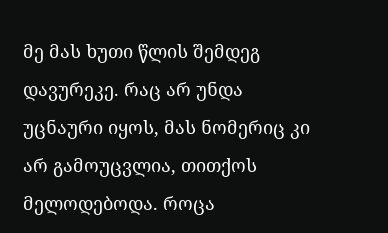მე მას ხუთი წლის შემდეგ დავურეკე. რაც არ უნდა უცნაური იყოს, მას ნომერიც კი არ გამოუცვლია, თითქოს მელოდებოდა. როცა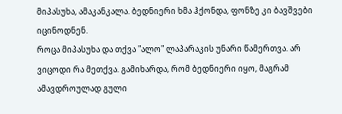მიპასუხა, ამაკანკალა. ბედნიერი ხმა ჰქონდა, ფონზე კი ბავშვები იცინოდნენ.
როცა მიპასუხა და თქვა "ალო" ლაპარაკის უნარი წამერთვა. არ ვიცოდი რა მეთქვა. გამიხარდა, რომ ბედნიერი იყო, მაგრამ ამავდროულად გული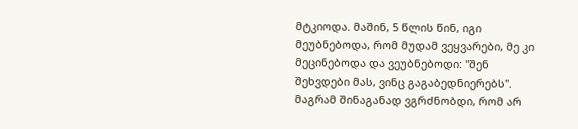მტკიოდა. მაშინ, 5 წლის წინ, იგი მეუბნებოდა, რომ მუდამ ვეყვარები, მე კი მეცინებოდა და ვეუბნებოდი: "შენ შეხვდები მას, ვინც გაგაბედნიერებს".
მაგრამ შინაგანად ვგრძნობდი, რომ არ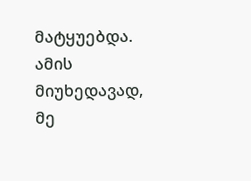მატყუებდა. ამის მიუხედავად, მე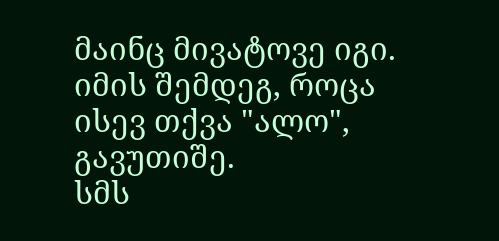მაინც მივატოვე იგი. იმის შემდეგ, როცა ისევ თქვა "ალო", გავუთიშე.
სმს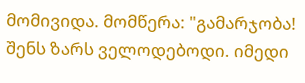მომივიდა. მომწერა: "გამარჯობა! შენს ზარს ველოდებოდი. იმედი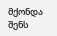მქონდა შენს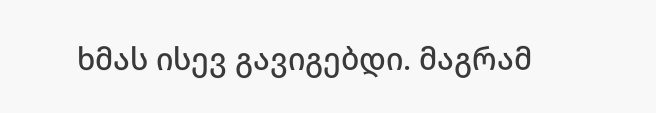ხმას ისევ გავიგებდი. მაგრამ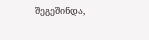შეგეშინდა,